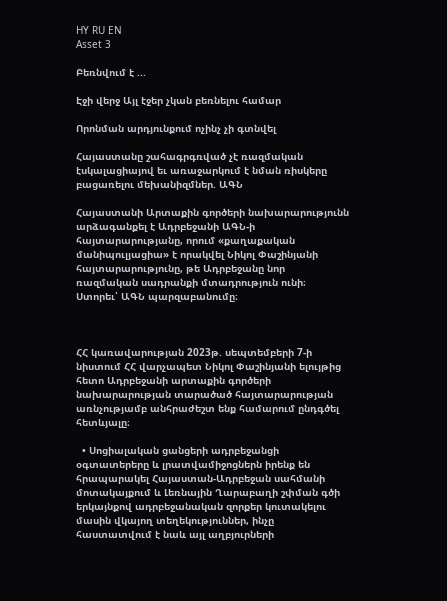HY RU EN
Asset 3

Բեռնվում է ...

Էջի վերջ Այլ էջեր չկան բեռնելու համար

Որոնման արդյունքում ոչինչ չի գտնվել

Հայաստանը շահագրգռված չէ ռազմական էսկալացիայով եւ առաջարկում է նման ռիսկերը բացառելու մեխանիզմներ. ԱԳՆ

Հայաստանի Արտաքին գործերի նախարարությունն արձագանքել է Ադրբեջանի ԱԳՆ-ի հայտարարությանը, որում «քաղաքական մանիպուլյացիա» է որակվել Նիկոլ Փաշինյանի հայտարարությունը, թե Ադրբեջանը նոր ռազմական սադրանքի մտադրություն ունի։ Ստորեւ՝ ԱԳՆ պարզաբանումը։



ՀՀ կառավարության 2023թ. սեպտեմբերի 7-ի նիստում ՀՀ վարչապետ Նիկոլ Փաշինյանի ելույթից հետո Ադրբեջանի արտաքին գործերի նախարարության տարածած հայտարարության առնչությամբ անհրաժեշտ ենք համարում ընդգծել հետևյալը։

  • Սոցիալական ցանցերի ադրբեջանցի օգտատերերը և լրատվամիջոցներն իրենք են հրապարակել Հայաստան-Ադրբեջան սահմանի մոտակայքում և Լեռնային Ղարաբաղի շփման գծի երկայնքով ադրբեջանական զորքեր կուտակելու մասին վկայող տեղեկություններ, ինչը հաստատվում է նաև այլ աղբյուրների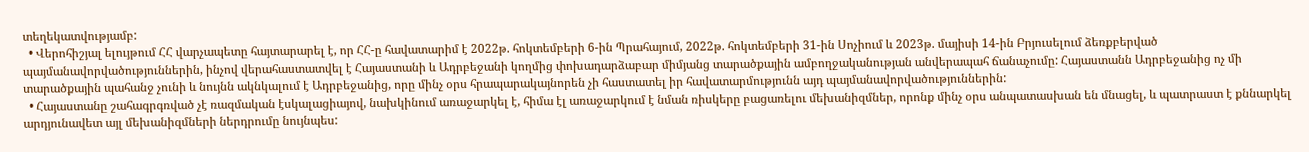տեղեկատվությամբ:
  • Վերոհիշյալ ելույթում ՀՀ վարչապետը հայտարարել է, որ ՀՀ-ը հավատարիմ է 2022թ. հոկտեմբերի 6-ին Պրահայում, 2022թ. հոկտեմբերի 31-ին Սոչիում և 2023թ. մայիսի 14-ին Բրյուսելում ձեռքբերված պայմանավորվածություններին, ինչով վերահաստատվել է Հայաստանի և Ադրբեջանի կողմից փոխադարձաբար միմյանց տարածքային ամբողջականության անվերապահ ճանաչումը: Հայաստանն Ադրբեջանից ոչ մի տարածքային պահանջ չունի և նույնն ակնկալում է Ադրբեջանից, որը մինչ օրս հրապարակայնորեն չի հաստատել իր հավատարմությունն այդ պայմանավորվածություններին:
  • Հայաստանը շահագրգռված չէ ռազմական էսկալացիայով, նախկինում առաջարկել է, հիմա էլ առաջարկում է նման ռիսկերը բացառելու մեխանիզմներ, որոնք մինչ օրս անպատասխան են մնացել, և պատրաստ է քննարկել արդյունավետ այլ մեխանիզմների ներդրումը նույնպես: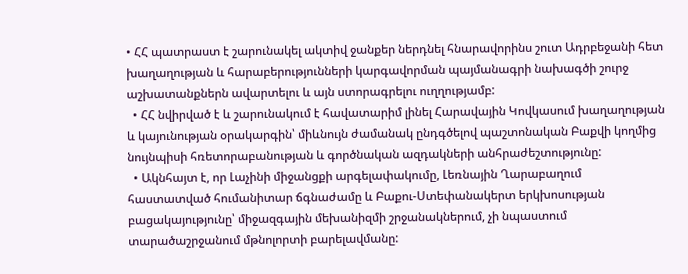• ՀՀ պատրաստ է շարունակել ակտիվ ջանքեր ներդնել հնարավորինս շուտ Ադրբեջանի հետ խաղաղության և հարաբերությունների կարգավորման պայմանագրի նախագծի շուրջ աշխատանքներն ավարտելու և այն ստորագրելու ուղղությամբ:
  • ՀՀ նվիրված է և շարունակում է հավատարիմ լինել Հարավային Կովկասում խաղաղության և կայունության օրակարգին՝ միևնույն ժամանակ ընդգծելով պաշտոնական Բաքվի կողմից նույնպիսի հռետորաբանության և գործնական ազդակների անհրաժեշտությունը:
  • Ակնհայտ է, որ Լաչինի միջանցքի արգելափակումը, Լեռնային Ղարաբաղում հաստատված հումանիտար ճգնաժամը և Բաքու-Ստեփանակերտ երկխոսության բացակայությունը՝ միջազգային մեխանիզմի շրջանակներում, չի նպաստում տարածաշրջանում մթնոլորտի բարելավմանը: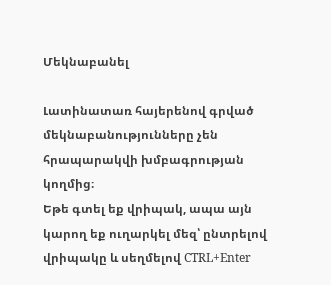Մեկնաբանել

Լատինատառ հայերենով գրված մեկնաբանությունները չեն հրապարակվի խմբագրության կողմից։
Եթե գտել եք վրիպակ, ապա այն կարող եք ուղարկել մեզ՝ ընտրելով վրիպակը և սեղմելով CTRL+Enter